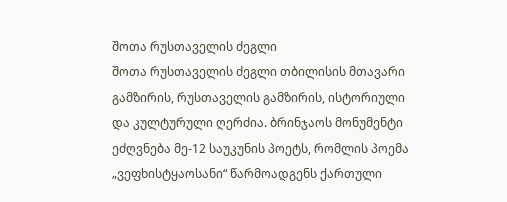შოთა რუსთაველის ძეგლი
შოთა რუსთაველის ძეგლი თბილისის მთავარი გამზირის, რუსთაველის გამზირის, ისტორიული და კულტურული ღერძია. ბრინჯაოს მონუმენტი ეძღვნება მე-12 საუკუნის პოეტს, რომლის პოემა „ვეფხისტყაოსანი“ წარმოადგენს ქართული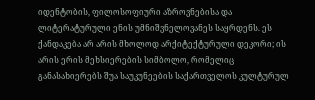იდენტობის, ფილოსოფიური აზროვნებისა და ლიტერატურული ენის უმნიშვნელოვანეს საყრდენს. ეს ქანდაკება არ არის მხოლოდ არქიტექტურული დეკორი; ის არის ერის მეხსიერების სიმბოლო, რომელიც განასახიერებს შუა საუკუნეების საქართველოს კულტურულ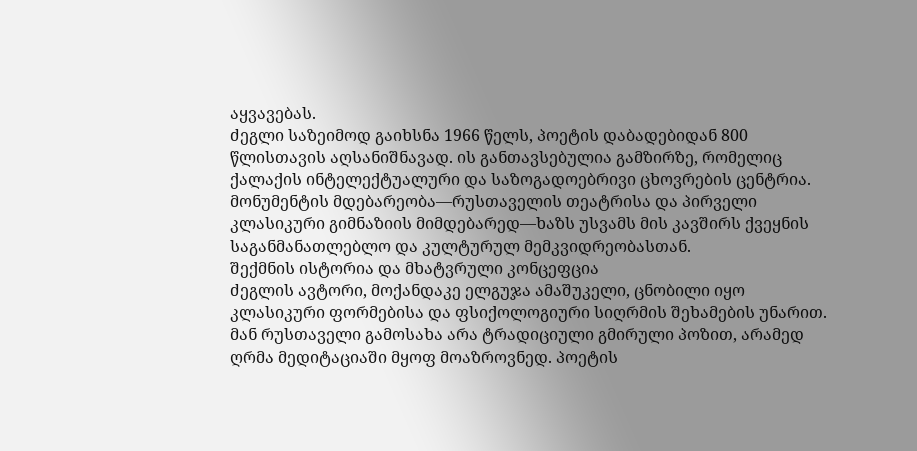აყვავებას.
ძეგლი საზეიმოდ გაიხსნა 1966 წელს, პოეტის დაბადებიდან 800 წლისთავის აღსანიშნავად. ის განთავსებულია გამზირზე, რომელიც ქალაქის ინტელექტუალური და საზოგადოებრივი ცხოვრების ცენტრია. მონუმენტის მდებარეობა—რუსთაველის თეატრისა და პირველი კლასიკური გიმნაზიის მიმდებარედ—ხაზს უსვამს მის კავშირს ქვეყნის საგანმანათლებლო და კულტურულ მემკვიდრეობასთან.
შექმნის ისტორია და მხატვრული კონცეფცია
ძეგლის ავტორი, მოქანდაკე ელგუჯა ამაშუკელი, ცნობილი იყო კლასიკური ფორმებისა და ფსიქოლოგიური სიღრმის შეხამების უნარით. მან რუსთაველი გამოსახა არა ტრადიციული გმირული პოზით, არამედ ღრმა მედიტაციაში მყოფ მოაზროვნედ. პოეტის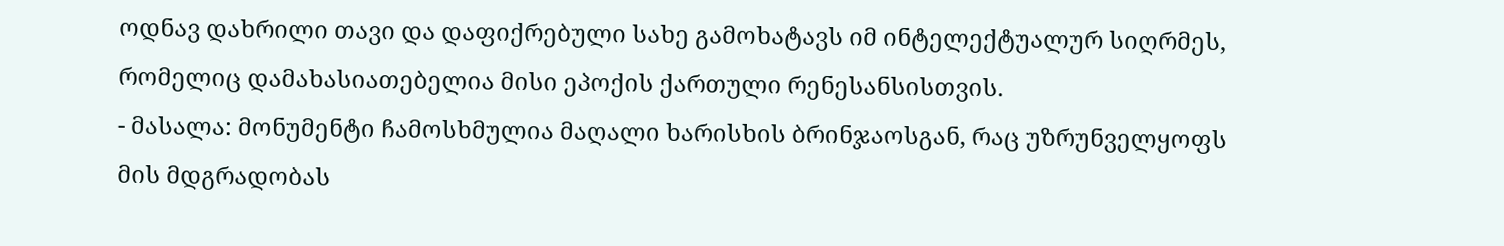ოდნავ დახრილი თავი და დაფიქრებული სახე გამოხატავს იმ ინტელექტუალურ სიღრმეს, რომელიც დამახასიათებელია მისი ეპოქის ქართული რენესანსისთვის.
- მასალა: მონუმენტი ჩამოსხმულია მაღალი ხარისხის ბრინჯაოსგან, რაც უზრუნველყოფს მის მდგრადობას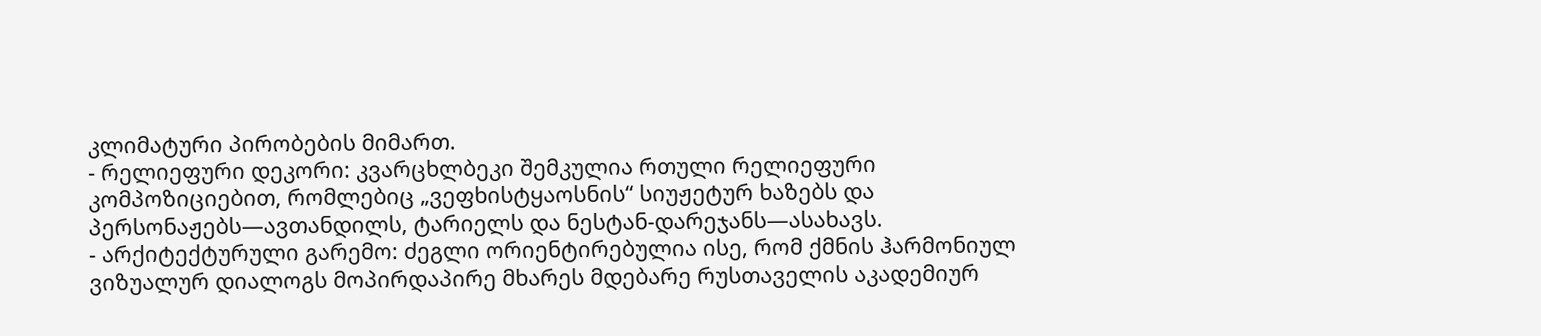კლიმატური პირობების მიმართ.
- რელიეფური დეკორი: კვარცხლბეკი შემკულია რთული რელიეფური კომპოზიციებით, რომლებიც „ვეფხისტყაოსნის“ სიუჟეტურ ხაზებს და პერსონაჟებს—ავთანდილს, ტარიელს და ნესტან-დარეჯანს—ასახავს.
- არქიტექტურული გარემო: ძეგლი ორიენტირებულია ისე, რომ ქმნის ჰარმონიულ ვიზუალურ დიალოგს მოპირდაპირე მხარეს მდებარე რუსთაველის აკადემიურ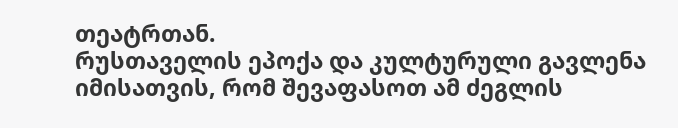თეატრთან.
რუსთაველის ეპოქა და კულტურული გავლენა
იმისათვის, რომ შევაფასოთ ამ ძეგლის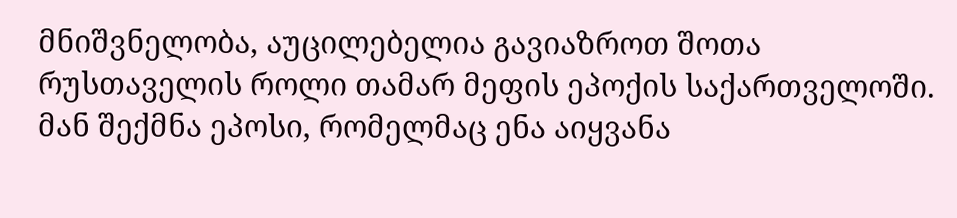მნიშვნელობა, აუცილებელია გავიაზროთ შოთა რუსთაველის როლი თამარ მეფის ეპოქის საქართველოში. მან შექმნა ეპოსი, რომელმაც ენა აიყვანა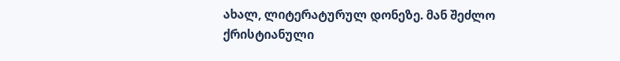ახალ, ლიტერატურულ დონეზე. მან შეძლო ქრისტიანული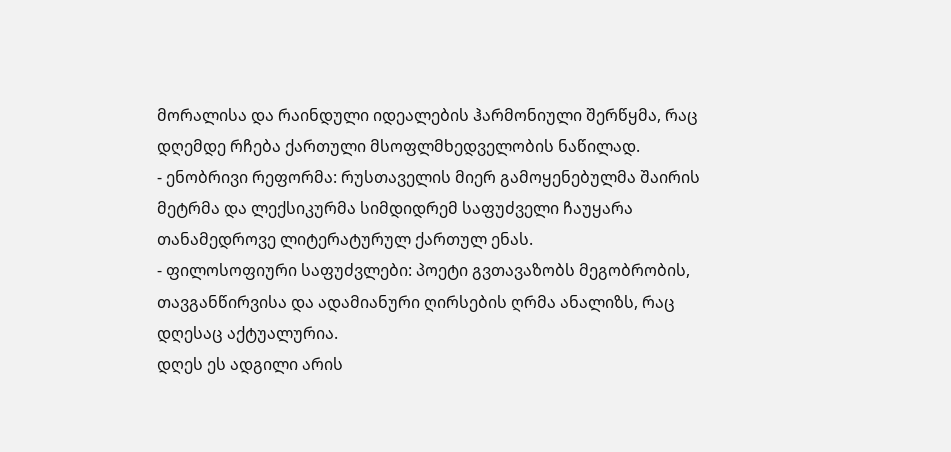მორალისა და რაინდული იდეალების ჰარმონიული შერწყმა, რაც დღემდე რჩება ქართული მსოფლმხედველობის ნაწილად.
- ენობრივი რეფორმა: რუსთაველის მიერ გამოყენებულმა შაირის მეტრმა და ლექსიკურმა სიმდიდრემ საფუძველი ჩაუყარა თანამედროვე ლიტერატურულ ქართულ ენას.
- ფილოსოფიური საფუძვლები: პოეტი გვთავაზობს მეგობრობის, თავგანწირვისა და ადამიანური ღირსების ღრმა ანალიზს, რაც დღესაც აქტუალურია.
დღეს ეს ადგილი არის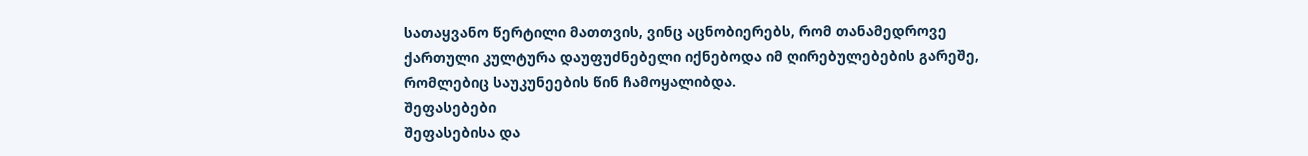სათაყვანო წერტილი მათთვის, ვინც აცნობიერებს, რომ თანამედროვე ქართული კულტურა დაუფუძნებელი იქნებოდა იმ ღირებულებების გარეშე, რომლებიც საუკუნეების წინ ჩამოყალიბდა.
შეფასებები
შეფასებისა და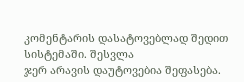კომენტარის დასატოვებლად შედით სისტემაში. შესვლა
ჯერ არავის დაუტოვებია შეფასება.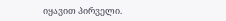იყავით პირველი.